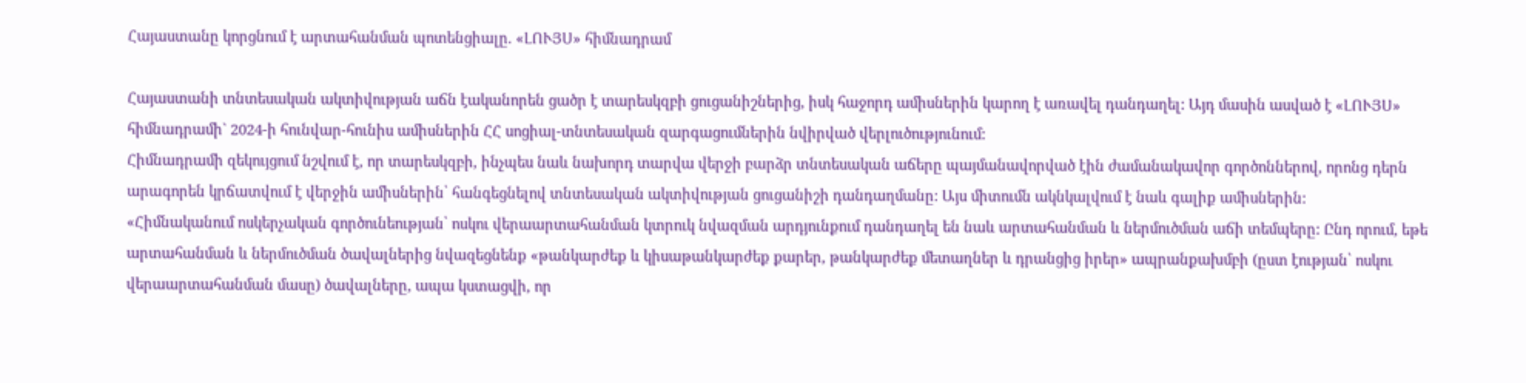Հայաստանը կորցնում է արտահանման պոտենցիալը. «ԼՈՒՅՍ» հիմնադրամ

Հայաստանի տնտեսական ակտիվության աճն էականորեն ցածր է տարեսկզբի ցուցանիշներից, իսկ հաջորդ ամիսներին կարող է առավել դանդաղել: Այդ մասին ասված է «ԼՈՒՅՍ» հիմնադրամի` 2024-ի հունվար-հունիս ամիսներին ՀՀ սոցիալ-տնտեսական զարգացումներին նվիրված վերլուծությունում:
Հիմնադրամի զեկույցում նշվում է, որ տարեսկզբի, ինչպես նաև նախորդ տարվա վերջի բարձր տնտեսական աճերը պայմանավորված էին ժամանակավոր գործոններով, որոնց դերն արագորեն կրճատվում է վերջին ամիսներին՝ հանգեցնելով տնտեսական ակտիվության ցուցանիշի դանդաղմանը: Այս միտումն ակնկալվում է նաև գալիք ամիսներին:
«Հիմնականում ոսկերչական գործունեության՝ ոսկու վերաարտահանման կտրուկ նվազման արդյունքում դանդաղել են նաև արտահանման և ներմուծման աճի տեմպերը: Ընդ որում, եթե արտահանման և ներմուծման ծավալներից նվազեցնենք «թանկարժեք և կիսաթանկարժեք քարեր, թանկարժեք մետաղներ և դրանցից իրեր» ապրանքախմբի (ըստ էության՝ ոսկու վերաարտահանման մասը) ծավալները, ապա կստացվի, որ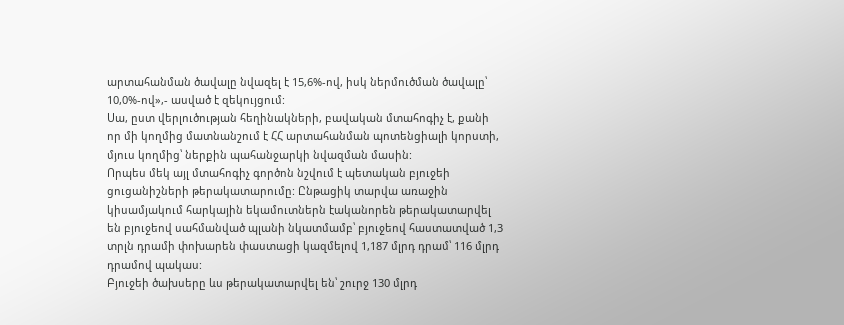արտահանման ծավալը նվազել է 15,6%-ով, իսկ ներմուծման ծավալը՝ 10,0%-ով»,- ասված է զեկույցում:
Սա, ըստ վերլուծության հեղինակների, բավական մտահոգիչ է, քանի որ մի կողմից մատնանշում է ՀՀ արտահանման պոտենցիալի կորստի, մյուս կողմից՝ ներքին պահանջարկի նվազման մասին:
Որպես մեկ այլ մտահոգիչ գործոն նշվում է պետական բյուջեի ցուցանիշների թերակատարումը: Ընթացիկ տարվա առաջին կիսամյակում հարկային եկամուտներն էականորեն թերակատարվել են բյուջեով սահմանված պլանի նկատմամբ՝ բյուջեով հաստատված 1,3 տրլն դրամի փոխարեն փաստացի կազմելով 1,187 մլրդ դրամ՝ 116 մլրդ դրամով պակաս:
Բյուջեի ծախսերը ևս թերակատարվել են՝ շուրջ 130 մլրդ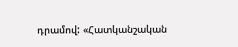դրամով: «Հատկանշական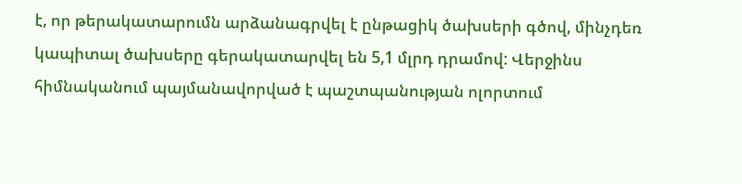է, որ թերակատարումն արձանագրվել է ընթացիկ ծախսերի գծով, մինչդեռ կապիտալ ծախսերը գերակատարվել են 5,1 մլրդ դրամով: Վերջինս հիմնականում պայմանավորված է պաշտպանության ոլորտում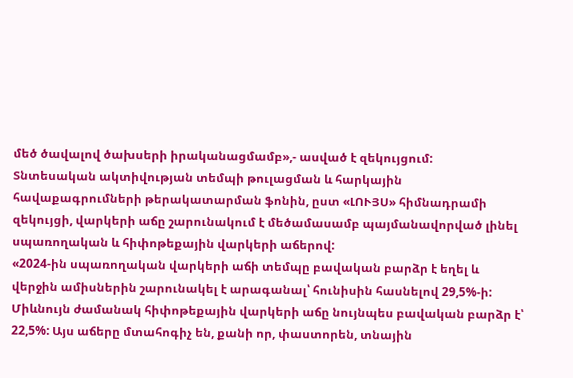մեծ ծավալով ծախսերի իրականացմամբ»,- ասված է զեկույցում:
Տնտեսական ակտիվության տեմպի թուլացման և հարկային հավաքագրումների թերակատարման ֆոնին, ըստ «ԼՈՒՅՍ» հիմնադրամի զեկույցի, վարկերի աճը շարունակում է մեծամասամբ պայմանավորված լինել սպառողական և հիփոթեքային վարկերի աճերով:
«2024-ին սպառողական վարկերի աճի տեմպը բավական բարձր է եղել և վերջին ամիսներին շարունակել է արագանալ՝ հունիսին հասնելով 29,5%-ի: Միևնույն ժամանակ հիփոթեքային վարկերի աճը նույնպես բավական բարձր է՝ 22,5%: Այս աճերը մտահոգիչ են, քանի որ, փաստորեն, տնային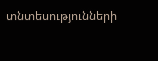տնտեսությունների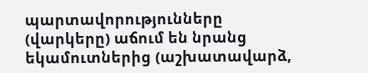պարտավորությունները (վարկերը) աճում են նրանց եկամուտներից (աշխատավարձ,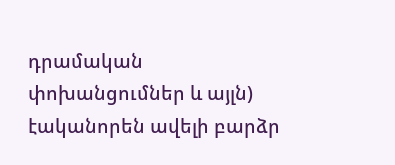դրամական փոխանցումներ և այլն) էականորեն ավելի բարձր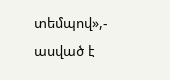տեմպով»,- ասված է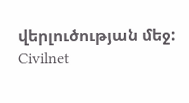վերլուծության մեջ:
Civilnet